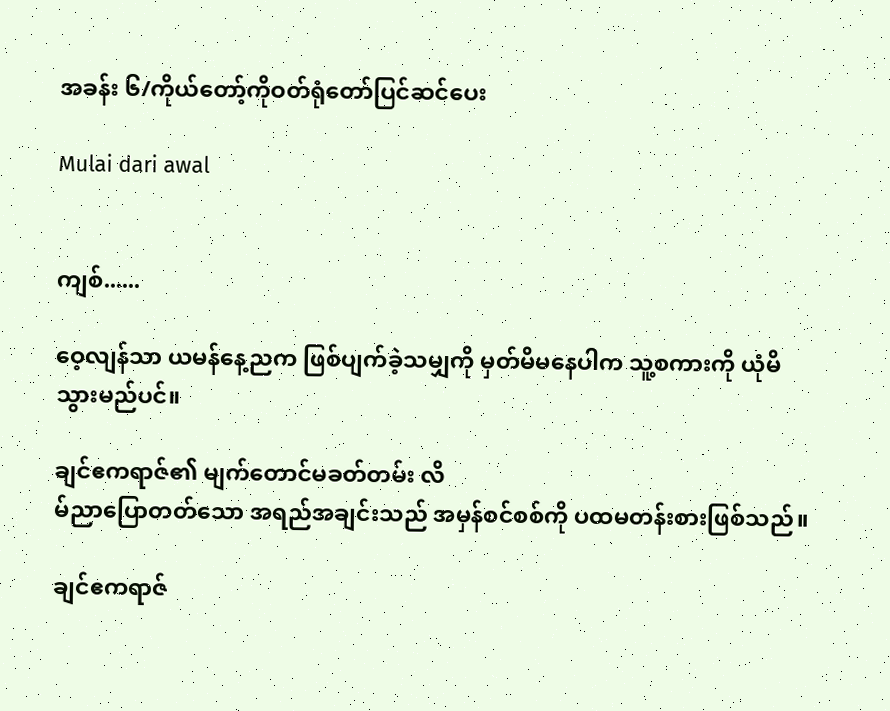အခန်း ၆/ကိုယ်တော့်ကိုဝတ်ရုံတော်ပြင်ဆင်ပေး

Mulai dari awal


ကျစ်......

ဝေ့လျန်သာ ယမန်နေ့ညက ဖြစ်ပျက်ခဲ့သမျှကို မှတ်မိမနေပါက သူ့စကားကို ယုံမိသွားမည်ပင်။

ချင်ဧကရာဇ်၏ မျက်တောင်မခတ်တမ်း လိ
မ်ညာပြောတတ်သော အရည်အချင်းသည် အမှန်စင်စစ်ကို ပထမတန်းစားဖြစ်သည်။

ချင်ဧကရာဇ်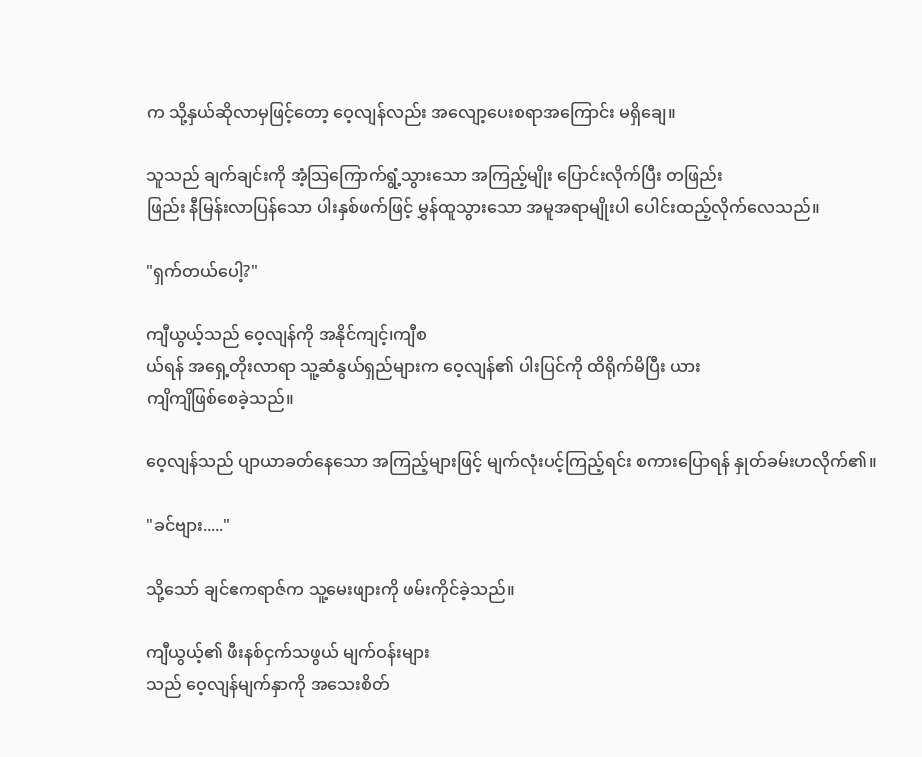က သို့နှယ်ဆိုလာမှဖြင့်တော့ ဝေ့လျန်လည်း အလျော့ပေးစရာအကြောင်း မရှိချေ။

သူသည် ချက်ချင်းကို အံ့သြကြောက်ရွံ့သွားသော အကြည့်မျိုး ပြောင်းလိုက်ပြီး တဖြည်း
ဖြည်း နီမြန်းလာပြန်သော ပါးနှစ်ဖက်ဖြင့် မွှန်ထူသွားသော အမူအရာမျိုးပါ ပေါင်းထည့်လိုက်လေသည်။

"ရှက်တယ်ပေါ့?"

ကျီယွယ့်သည် ဝေ့လျန်ကို အနိုင်ကျင့်၊ကျီစ
ယ်ရန် အရှေ့တိုးလာရာ သူ့ဆံနွယ်ရှည်များက ဝေ့လျန်၏ ပါးပြင်ကို ထိရိုက်မိပြီး ယား
ကျိကျိဖြစ်စေခဲ့သည်။

ဝေ့လျန်သည် ပျာယာခတ်နေသော အကြည့်များဖြင့် မျက်လုံးပင့်ကြည့်ရင်း စကားပြောရန် နှုတ်ခမ်းဟလိုက်၏။

"ခင်ဗျား....."

သို့သော် ချင်ဧကရာဇ်က သူ့မေးဖျားကို ဖမ်းကိုင်ခဲ့သည်။

ကျီယွယ့်၏ ဖီးနစ်ငှက်သဖွယ် မျက်ဝန်းများ
သည် ဝေ့လျန်မျက်နှာကို အသေးစိတ်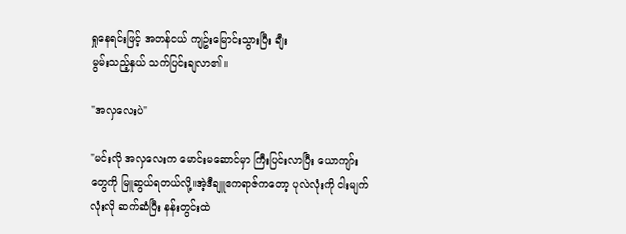ရှုနေရင်းဖြင့် အတန်ငယ် ကျဥ်းမြောင်းသွားပြီး ချီး
မွမ်းသည့်နှယ် သက်ပြင်းချလာ၏။

"အလှလေးပဲ"

"မင်းလို အလှလေးက မောင်းမဆောင်မှာ ကြီးပြင်းလာပြီး ယောကျာ်းတွေကို မြူဆွယ်ရတယ်လို့။အဲ့ဒီချူဧကရာဇ်ကတော့ ပုလဲလုံးကို ငါးမျက်လုံးလို ဆက်ဆံပြီး နန်းတွင်းထဲ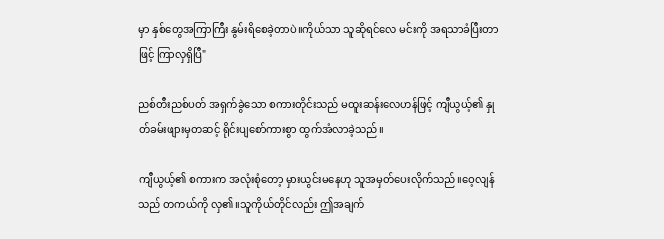မှာ နှစ်တွေအကြာကြီး နွမ်းရိစေခဲ့တာပဲ။ကိုယ်သာ သူဆိုရင်လေ မင်းကို အရသာခံပြီးတာဖြင့် ကြာလှရှိပြီ"

ညစ်တီးညစ်ပတ် အရှက်ခွဲသော စကားတိုင်းသည် မထူးဆန်းလေဟန်ဖြင့် ကျီယွယ့်၏ နှု
တ်ခမ်းဖျားမှတဆင့် ရိုင်းပျစော်ကားစွာ ထွက်အံလာခဲ့သည်။

ကျီယွယ့်၏ စကားက အလုံးစုံတော့ မှားယွင်းမနေဟု သူအမှတ်ပေးလိုက်သည်။ဝေ့လျန်သည် တကယ်ကို လှ၏။သူကိုယ်တိုင်လည်း ဤအချက်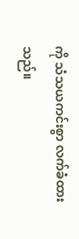ကို သံသယကင်းစွာ လက်ခံထား
သည်။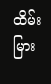ထိမ်းမြား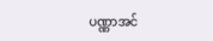ပဏ္ဏာအင်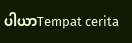ပါယာTempat cerita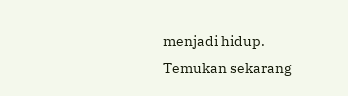menjadi hidup. Temukan sekarang